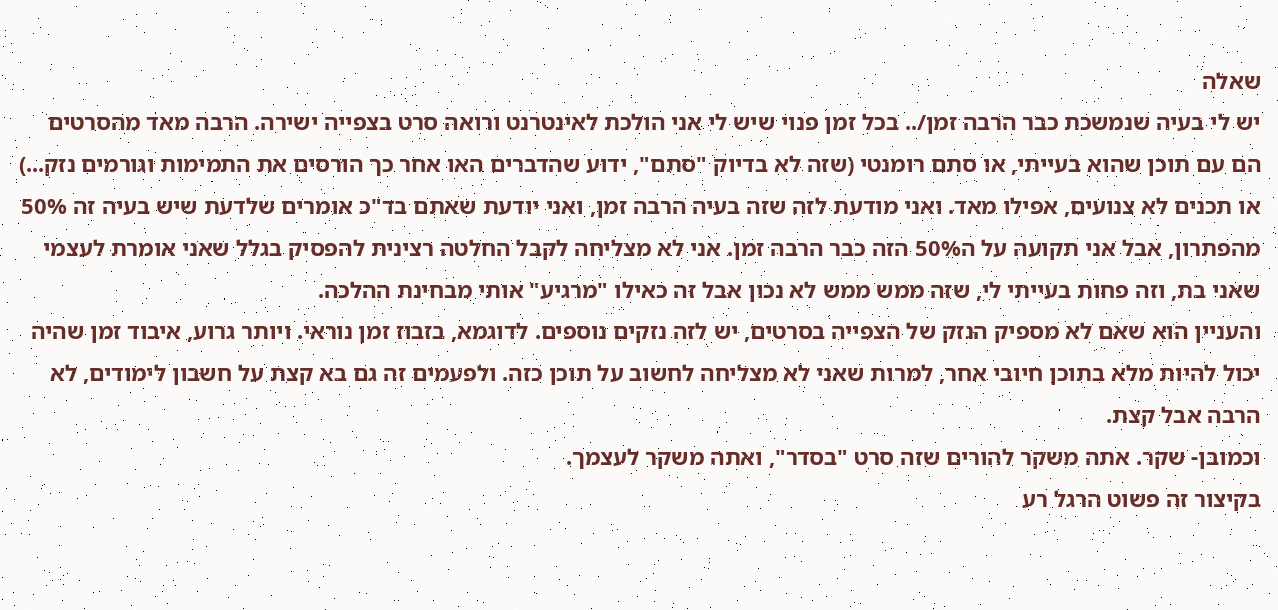שאלה
יש לי בעיה שנמשכת כבר הרבה זמן/.. בכל זמן פנוי שיש לי אני הולכת לאינטרנט ורואה סרט בצפייה ישירה. הרבה מאד מהסרטים הם עם תוכן שהוא בעייתי, או סתם רומנטי (שזה לא בדיוק "סתם", ידוע שהדברים האו אחר כך הורסים את התמימות וגורמים נזק...) או תכנים לא צנועים, אפילו מאד. ואני מודעת לזה שזה בעיה הרבה זמן, ואני יודעת שאתם בד"כ אומרים שלדעת שיש בעיה זה 50% מהפתרון, אבל אני תקועה על ה50% הזה כבר הרבה זמן. אני לא מצליחה לקבל החלטה רצינית להפסיק בגלל שאני אומרת לעצמי שאני בת, וזה פחות בעייתי לי, שזה ממש ממש לא נכון אבל זה כאילו "מרגיע" אותי מבחינת ההלכה.
והעניין הוא שאם לא מספיק הנזק של הצפייה בסרטים, יש לזה נזקים נוספים. לדוגמא, בזבוז זמן נוראי. ויותר גרוע, איבוד זמן שהיה יכול להיות מלא בתוכן חיובי אחר, למרות שאני לא מצליחה לחשוב על תוכן כזה. ולפעמים זה גם בא קצת על חשבון לימודים, לא הרבה אבל קצת.
וכמובן- שקר. אתה משקר להורים שזה סרט "בסדר", ואתה משקר לעצמך.
בקיצור זה פשוט הרגל רע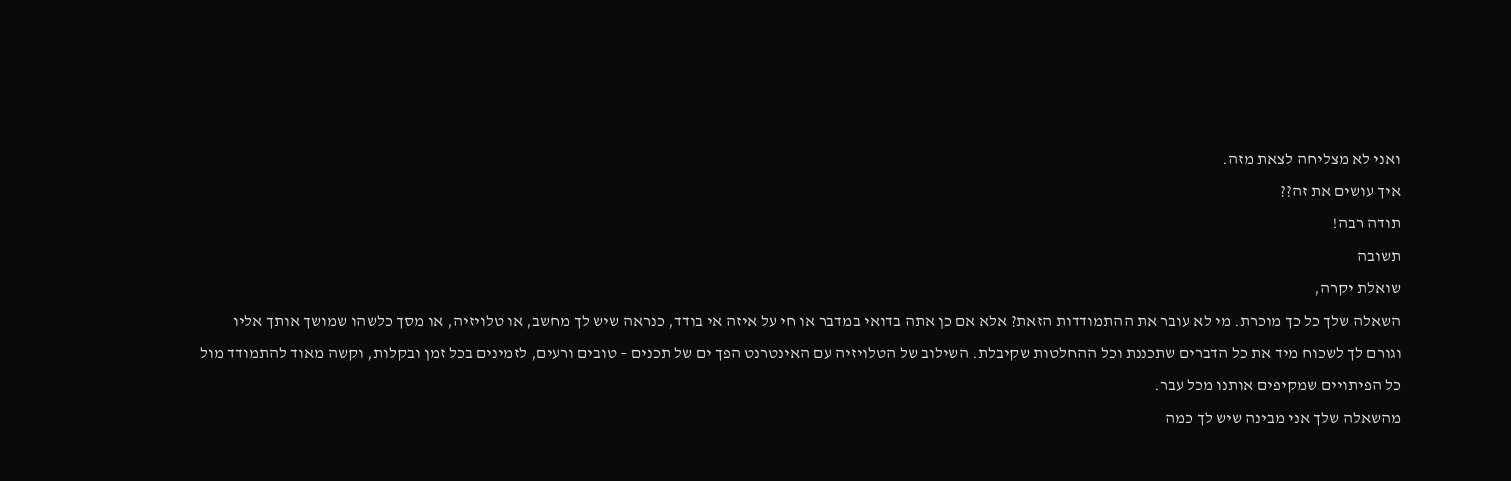ואני לא מצליחה לצאת מזה.
איך עושים את זה??
תודה רבה!
תשובה
שואלת יקרה,
השאלה שלך כל כך מוכרת. מי לא עובר את ההתמודדות הזאת? אלא אם כן אתה בדואי במדבר או חי על איזה אי בודד, כנראה שיש לך מחשב, או טלויזיה, או מסך כלשהו שמושך אותך אליו וגורם לך לשכוח מיד את כל הדברים שתכננת וכל ההחלטות שקיבלת. השילוב של הטלויזיה עם האינטרנט הפך ים של תכנים – טובים ורעים, לזמינים בכל זמן ובקלות, וקשה מאוד להתמודד מול כל הפיתויים שמקיפים אותנו מכל עבר.
מהשאלה שלך אני מבינה שיש לך כמה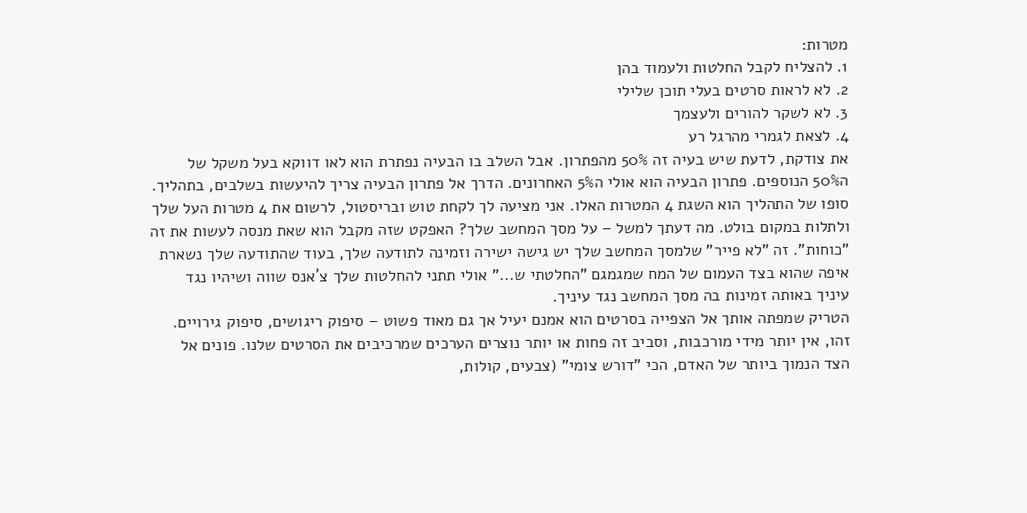מטרות:
1. להצליח לקבל החלטות ולעמוד בהן
2. לא לראות סרטים בעלי תוכן שלילי
3. לא לשקר להורים ולעצמך
4. לצאת לגמרי מהרגל רע
את צודקת, לדעת שיש בעיה זה 50% מהפתרון. אבל השלב בו הבעיה נפתרת הוא לאו דווקא בעל משקל של ה50% הנוספים. פתרון הבעיה הוא אולי ה5% האחרונים. הדרך אל פתרון הבעיה צריך להיעשות בשלבים, בתהליך. סופו של התהליך הוא השגת 4 המטרות האלו. אני מציעה לך לקחת טוש ובריסטול, לרשום את 4 מטרות העל שלך ולתלות במקום בולט. מה דעתך למשל – על מסך המחשב שלך? האפקט שזה מקבל הוא שאת מנסה לעשות את זה "כוחות". זה "לא פייר" שלמסך המחשב שלך יש גישה ישירה וזמינה לתודעה שלך, בעוד שהתודעה שלך נשארת איפה שהוא בצד העמום של המח שמגמגם "החלטתי ש..." אולי תתני להחלטות שלך צ´אנס שווה ושיהיו נגד עיניך באותה זמינות בה מסך המחשב נגד עיניך.
הטריק שמפתה אותך אל הצפייה בסרטים הוא אמנם יעיל אך גם מאוד פשוט – סיפוק ריגושים, סיפוק גירויים. זהו, אין יותר מידי מורכבות, וסביב זה פחות או יותר נוצרים הערכים שמרכיבים את הסרטים שלנו. פונים אל הצד הנמוך ביותר של האדם, הכי "דורש צומי" (צבעים, קולות,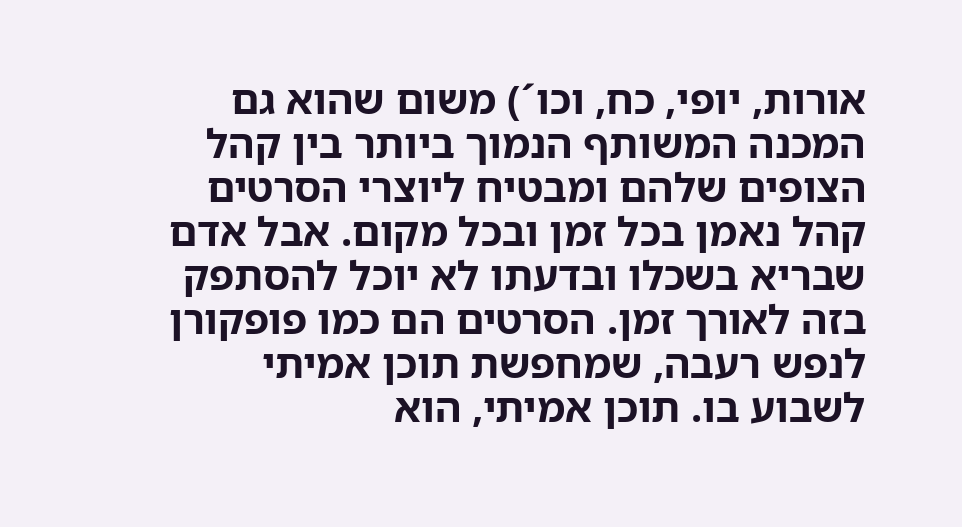אורות, יופי, כח, וכו´) משום שהוא גם המכנה המשותף הנמוך ביותר בין קהל הצופים שלהם ומבטיח ליוצרי הסרטים קהל נאמן בכל זמן ובכל מקום. אבל אדם שבריא בשכלו ובדעתו לא יוכל להסתפק בזה לאורך זמן. הסרטים הם כמו פופקורן לנפש רעבה, שמחפשת תוכן אמיתי לשבוע בו. תוכן אמיתי, הוא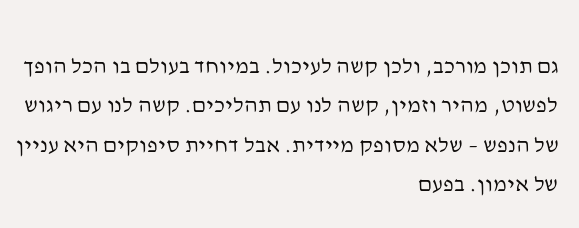גם תוכן מורכב, ולכן קשה לעיכול. במיוחד בעולם בו הכל הופך לפשוט, מהיר וזמין, קשה לנו עם תהליכים. קשה לנו עם ריגוש של הנפש – שלא מסופק מיידית. אבל דחיית סיפוקים היא עניין של אימון. בפעם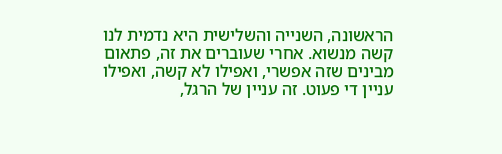הראשונה, השנייה והשלישית היא נדמית לנו קשה מנשוא. אחרי שעוברים את זה, פתאום מבינים שזה אפשרי, ואפילו לא קשה, ואפילו עניין די פעוט. זה עניין של הרגל,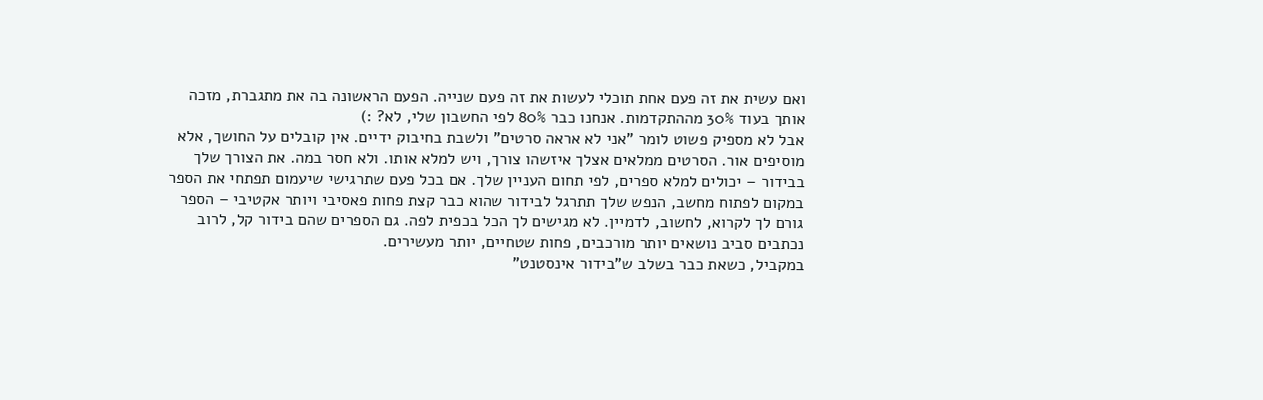ואם עשית את זה פעם אחת תוכלי לעשות את זה פעם שנייה. הפעם הראשונה בה את מתגברת, מזכה אותך בעוד 30% מההתקדמות. אנחנו כבר 80% לפי החשבון שלי, לא? :)
אבל לא מספיק פשוט לומר "אני לא אראה סרטים" ולשבת בחיבוק ידיים. אין קובלים על החושך, אלא מוסיפים אור. הסרטים ממלאים אצלך איזשהו צורך, ויש למלא אותו. ולא חסר במה. את הצורך שלך בבידור – יכולים למלא ספרים, לפי תחום העניין שלך. אם בכל פעם שתרגישי שיעמום תפתחי את הספר במקום לפתוח מחשב, הנפש שלך תתרגל לבידור שהוא כבר קצת פחות פאסיבי ויותר אקטיבי – הספר גורם לך לקרוא, לחשוב, לדמיין. לא מגישים לך הכל בכפית לפה. גם הספרים שהם בידור קל, לרוב נכתבים סביב נושאים יותר מורכבים, פחות שטחיים, יותר מעשירים.
במקביל, כשאת כבר בשלב ש"בידור אינסטנט"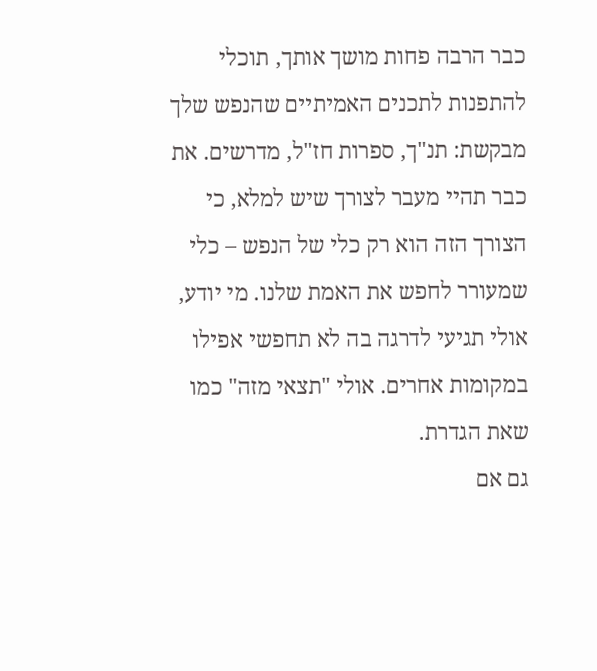כבר הרבה פחות מושך אותך, תוכלי להתפנות לתכנים האמיתיים שהנפש שלך מבקשת: תנ"ך, ספרות חז"ל, מדרשים. את כבר תהיי מעבר לצורך שיש למלא, כי הצורך הזה הוא רק כלי של הנפש – כלי שמעורר לחפש את האמת שלנו. מי יודע, אולי תגיעי לדרגה בה לא תחפשי אפילו במקומות אחרים. אולי "תצאי מזה" כמו שאת הגדרת.
גם אם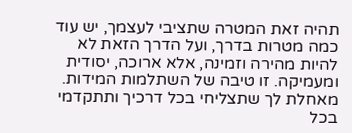תהיה זאת המטרה שתציבי לעצמך, יש עוד כמה מטרות בדרך, ועל הדרך הזאת לא להיות מהירה וזמינה, אלא ארוכה, יסודית ומעמיקה. זו טיבה של השתלמות המידות.
מאחלת לך שתצליחי בכל דרכיך ותתקדמי בכל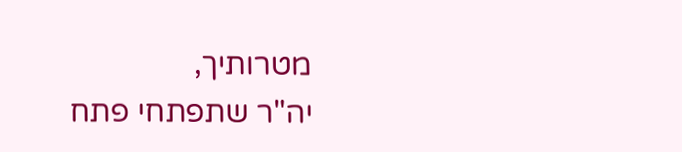מטרותיך,
יה"ר שתפתחי פתח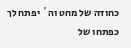כחודה של מחט וה´ יפתח לך כפתחו של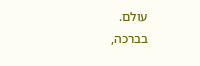עולם.
בברכה,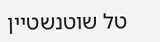טל שוטנשטיין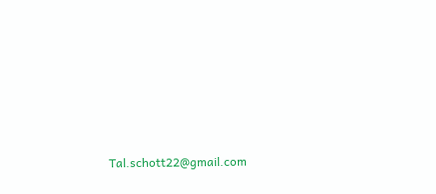Tal.schott22@gmail.com